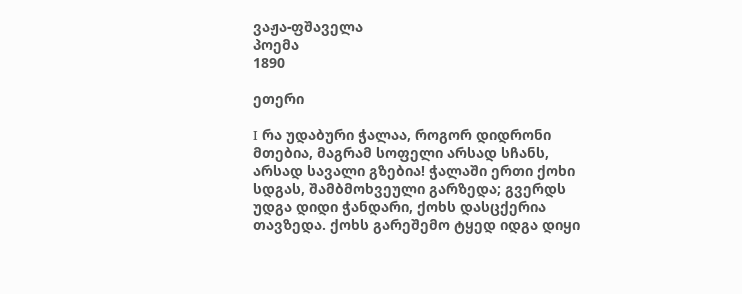ვაჟა-ფშაველა
პოემა
1890

ეთერი

I რა უდაბური ჭალაა, როგორ დიდრონი მთებია, მაგრამ სოფელი არსად სჩანს, არსად სავალი გზებია! ჭალაში ერთი ქოხი სდგას, შამბმოხვეული გარზედა; გვერდს უდგა დიდი ჭანდარი, ქოხს დასცქერია თავზედა. ქოხს გარეშემო ტყედ იდგა დიყი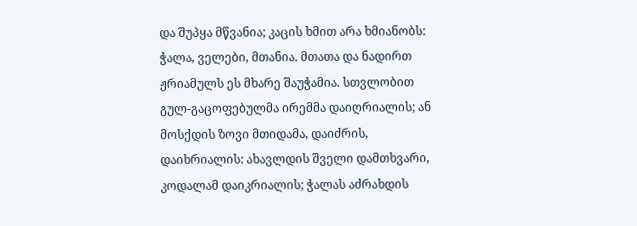და შუპყა მწვანია; კაცის ხმით არა ხმიანობს: ჭალა, ველები, მთანია. მთათა და ნადირთ ჟრიამულს ეს მხარე შაუჭამია. სთვლობით გულ-გაცოფებულმა ირემმა დაიღრიალის; ან მოსქდის ზოვი მთიდამა, დაიძრის, დაიხრიალის: ახავლდის შველი დამთხვარი, კოდალამ დაიკრიალის; ჭალას აძრახდის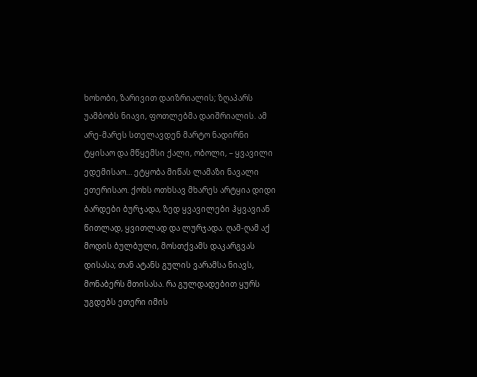ხოხობი, ზარივით დაიზრიალის; ზღაპარს უამბობს ნიავი, ფოთლებმა დაიშრიალის. ამ არე-მარეს სთელავდენ მარტო ნადირნი ტყისაო და მწყემსი ქალი, ობოლი, – ყვავილი ედემისაო… ეტყობა მიწას ლამაზი ნავალი ეთერისაო. ქოხს ოთხსავ მხარეს არტყია დიდი ბარდები ბურჯადა, ზედ ყვავილები ჰყვავიან წითლად, ყვითლად და ლურჯადა. ღამ-ღამ აქ მოდის ბულბული, მოსთქვამს დაკარგვას დისასა; თან ატანს გულის ვარამსა ნიავს, მონაბერს მთისასა. რა გულდადებით ყურს უგდებს ეთერი იმის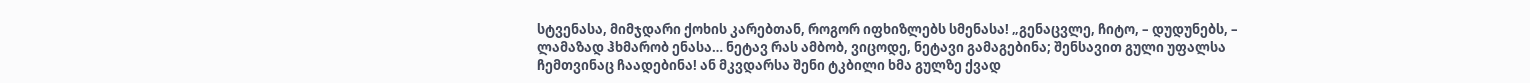სტვენასა, მიმჯდარი ქოხის კარებთან, როგორ იფხიზლებს სმენასა! „გენაცვლე, ჩიტო, – დუდუნებს, – ლამაზად ჰხმარობ ენასა… ნეტავ რას ამბობ, ვიცოდე, ნეტავი გამაგებინა; შენსავით გული უფალსა ჩემთვინაც ჩაადებინა! ან მკვდარსა შენი ტკბილი ხმა გულზე ქვად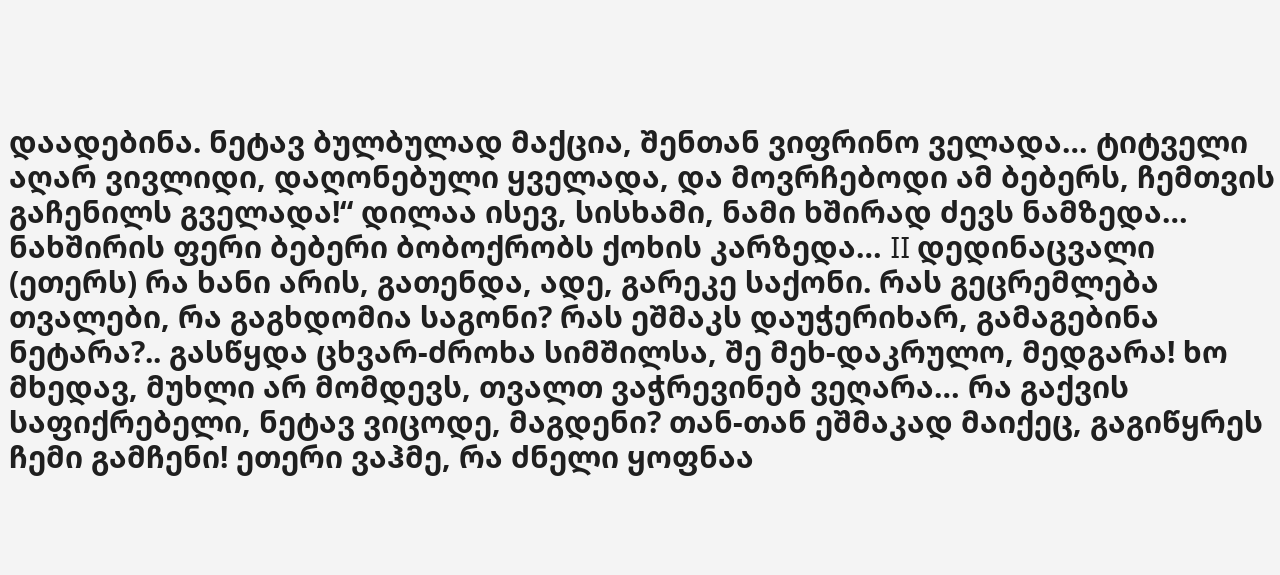დაადებინა. ნეტავ ბულბულად მაქცია, შენთან ვიფრინო ველადა… ტიტველი აღარ ვივლიდი, დაღონებული ყველადა, და მოვრჩებოდი ამ ბებერს, ჩემთვის გაჩენილს გველადა!“ დილაა ისევ, სისხამი, ნამი ხშირად ძევს ნამზედა… ნახშირის ფერი ბებერი ბობოქრობს ქოხის კარზედა… II დედინაცვალი (ეთერს) რა ხანი არის, გათენდა, ადე, გარეკე საქონი. რას გეცრემლება თვალები, რა გაგხდომია საგონი? რას ეშმაკს დაუჭერიხარ, გამაგებინა ნეტარა?.. გასწყდა ცხვარ-ძროხა სიმშილსა, შე მეხ-დაკრულო, მედგარა! ხო მხედავ, მუხლი არ მომდევს, თვალთ ვაჭრევინებ ვეღარა… რა გაქვის საფიქრებელი, ნეტავ ვიცოდე, მაგდენი? თან-თან ეშმაკად მაიქეც, გაგიწყრეს ჩემი გამჩენი! ეთერი ვაჰმე, რა ძნელი ყოფნაა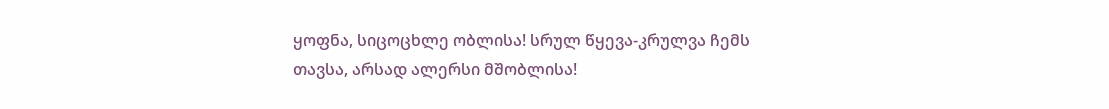ყოფნა, სიცოცხლე ობლისა! სრულ წყევა-კრულვა ჩემს თავსა, არსად ალერსი მშობლისა!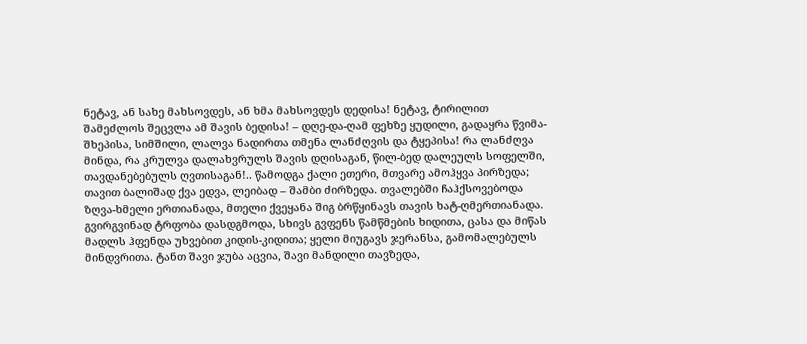ნეტავ, ან სახე მახსოვდეს, ან ხმა მახსოვდეს დედისა! ნეტავ, ტირილით შამეძლოს შეცვლა ამ შავის ბედისა! – დღე-და-ღამ ფეხზე ყუდილი, გადაყრა წვიმა-შხეპისა, სიმშილი, ლალვა ნადირთა თმენა ლანძღვის და ტყეპისა! რა ლანძღვა მინდა, რა კრულვა დალახვრულს შავის დღისაგან, წილ-ბედ დალეულს სოფელში, თავდანებებულს ღვთისაგან!.. წამოდგა ქალი ეთერი, მთვარე ამოჰყვა პირზედა; თავით ბალიშად ქვა ედვა, ლეიბად – შამბი ძირზედა. თვალებში ჩაჰქსოვებოდა ზღვა-ხმელი ერთიანადა, მთელი ქვეყანა შიგ ბრწყინავს თავის ხატ-ღმერთიანადა. გვირგვინად ტრფობა დასდგმოდა, სხივს გვფენს წამწმების ხიდითა, ცასა და მიწას მადლს ჰფენდა უხვებით კიდის-კიდითა; ყელი მიუგავს ჯერანსა, გამომალებულს მინდვრითა. ტანთ შავი ჯუბა აცვია, შავი მანდილი თავზედა,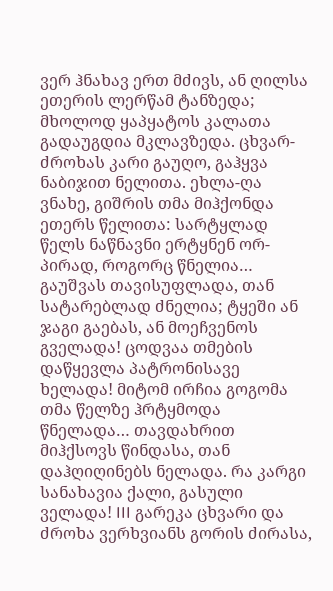ვერ ჰნახავ ერთ მძივს, ან ღილსა ეთერის ლერწამ ტანზედა; მხოლოდ ყაპყატოს კალათა გადაუგდია მკლავზედა. ცხვარ-ძროხას კარი გაუღო, გაჰყვა ნაბიჯით ნელითა. ეხლა-ღა ვნახე, გიშრის თმა მიჰქონდა ეთერს წელითა: სარტყლად წელს ნაწნავნი ერტყნენ ორ-პირად, როგორც წნელია… გაუშვას თავისუფლადა, თან სატარებლად ძნელია; ტყეში ან ჯაგი გაებას, ან მოეჩვენოს გველადა! ცოდვაა თმების დაწყევლა პატრონისავე ხელადა! მიტომ ირჩია გოგომა თმა წელზე ჰრტყმოდა წნელადა… თავდახრით მიჰქსოვს წინდასა, თან დაჰღიღინებს ნელადა. რა კარგი სანახავია ქალი, გასული ველადა! III გარეკა ცხვარი და ძროხა ვერხვიანს გორის ძირასა,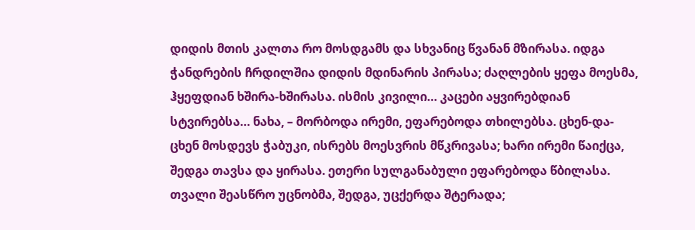დიდის მთის კალთა რო მოსდგამს და სხვანიც წვანან მზირასა. იდგა ჭანდრების ჩრდილშია დიდის მდინარის პირასა; ძაღლების ყეფა მოესმა, ჰყეფდიან ხშირა-ხშირასა. ისმის კივილი… კაცები აყვირებდიან სტვირებსა… ნახა, – მორბოდა ირემი, ეფარებოდა თხილებსა. ცხენ-და-ცხენ მოსდევს ჭაბუკი, ისრებს მოესვრის მწკრივასა; ხარი ირემი წაიქცა, შედგა თავსა და ყირასა. ეთერი სულგანაბული ეფარებოდა წბილასა. თვალი შეასწრო უცნობმა, შედგა, უცქერდა შტერადა;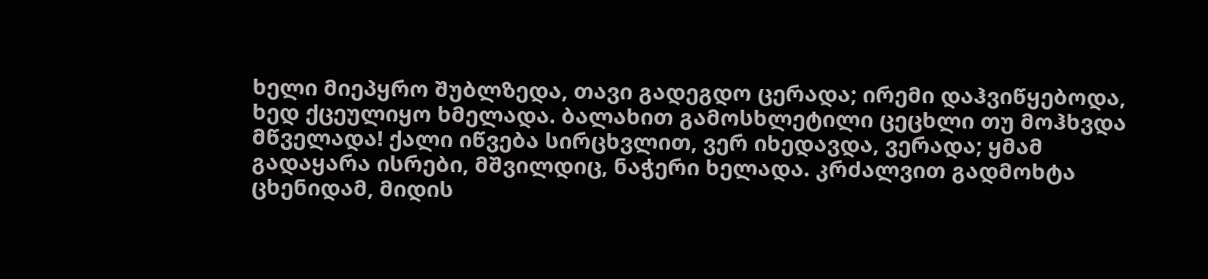ხელი მიეპყრო შუბლზედა, თავი გადეგდო ცერადა; ირემი დაჰვიწყებოდა, ხედ ქცეულიყო ხმელადა. ბალახით გამოსხლეტილი ცეცხლი თუ მოჰხვდა მწველადა! ქალი იწვება სირცხვლით, ვერ იხედავდა, ვერადა; ყმამ გადაყარა ისრები, მშვილდიც, ნაჭერი ხელადა. კრძალვით გადმოხტა ცხენიდამ, მიდის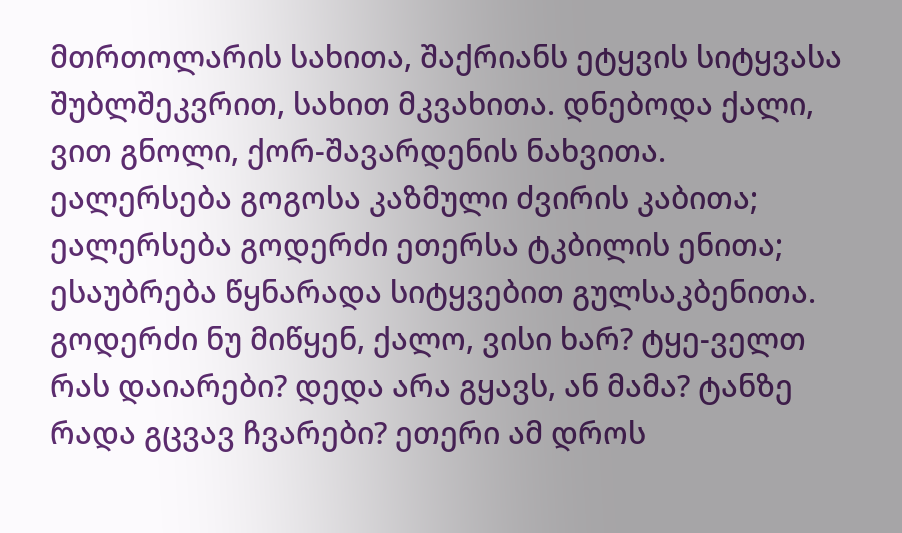მთრთოლარის სახითა, შაქრიანს ეტყვის სიტყვასა შუბლშეკვრით, სახით მკვახითა. დნებოდა ქალი, ვით გნოლი, ქორ-შავარდენის ნახვითა. ეალერსება გოგოსა კაზმული ძვირის კაბითა; ეალერსება გოდერძი ეთერსა ტკბილის ენითა; ესაუბრება წყნარადა სიტყვებით გულსაკბენითა. გოდერძი ნუ მიწყენ, ქალო, ვისი ხარ? ტყე-ველთ რას დაიარები? დედა არა გყავს, ან მამა? ტანზე რადა გცვავ ჩვარები? ეთერი ამ დროს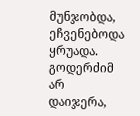მუნჯობდა, ეჩვენებოდა ყრუადა. გოდერძიმ არ დაიჯერა,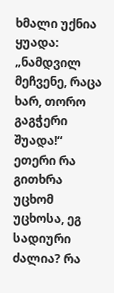ხმალი უქნია ყუადა: „ნამდვილ მეჩვენე, რაცა ხარ, თორო გაგჭერი შუადა!“ ეთერი რა გითხრა უცხომ უცხოსა, ეგ სადიური ძალია? რა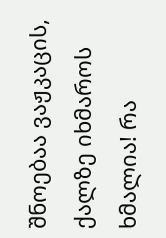შნოებაა ვაჟკაცის, ქალზე იხმაროს ხმალია! რა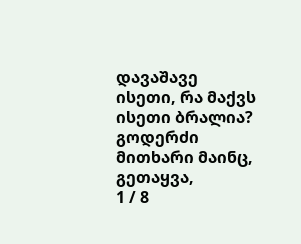დავაშავე ისეთი, რა მაქვს ისეთი ბრალია? გოდერძი მითხარი მაინც, გეთაყვა,
1 / 8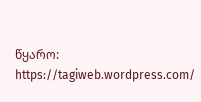წყარო: https://tagiweb.wordpress.com/